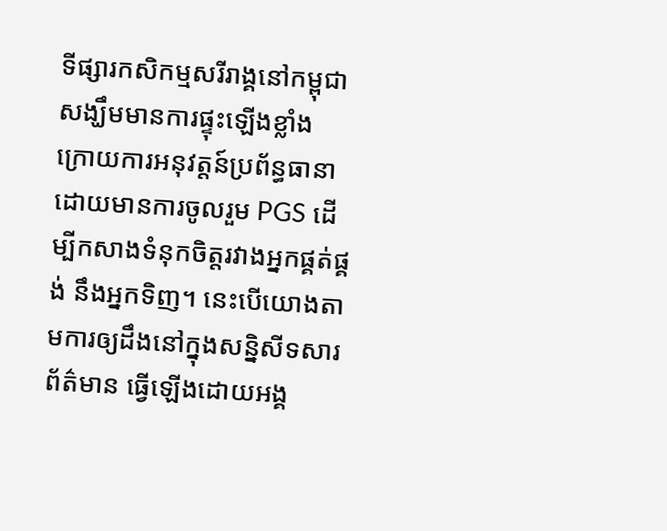ទីផ្សារកសិកម្មសរីរាង្គនៅកម្ពុជា សង្ឃឹមមានការផ្ទុះឡើងខ្លាំង ក្រោយការអនុវត្តន៍ប្រព័ន្ធធានាដោយមានការចូលរួម PGS ដើម្បីកសាងទំនុកចិត្តរវាងអ្នកផ្គត់ផ្គង់ នឹងអ្នកទិញ។ នេះបើយោងតាមការឲ្យដឹងនៅក្នុងសន្និសីទសារព័ត៌មាន ធ្វើឡើងដោយអង្គ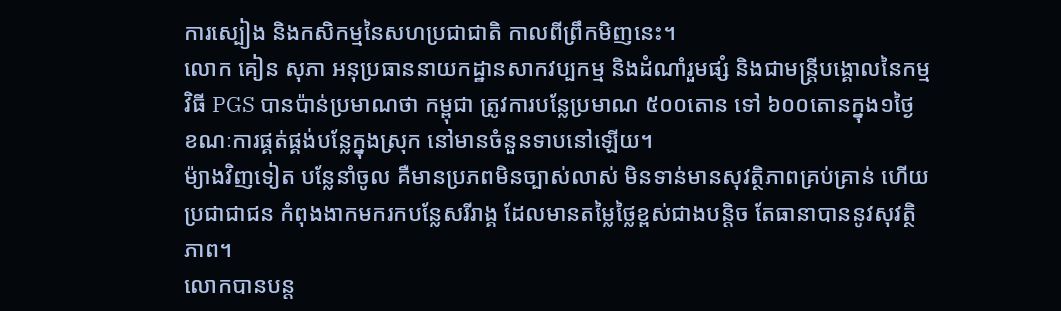ការស្បៀង និងកសិកម្មនៃសហប្រជាជាតិ កាលពីព្រឹកមិញនេះ។
លោក គៀន សុភា អនុប្រធាននាយកដ្ឋានសាកវប្បកម្ម និងដំណាំរួមផ្សំ និងជាមន្រ្តីបង្គោលនៃកម្មវិធី PGS បានប៉ាន់ប្រមាណថា កម្ពុជា ត្រូវការបន្លែប្រមាណ ៥០០តោន ទៅ ៦០០តោនក្នុង១ថ្ងៃ ខណៈការផ្គត់ផ្គង់បន្លែក្នុងស្រុក នៅមានចំនួនទាបនៅឡើយ។
ម៉្យាងវិញទៀត បន្លែនាំចូល គឺមានប្រភពមិនច្បាស់លាស់ មិនទាន់មានសុវត្ថិភាពគ្រប់គ្រាន់ ហើយប្រជាជាជន កំពុងងាកមករកបន្លែសរីរាង្គ ដែលមានតម្លៃថ្លៃខ្ពស់ជាងបន្តិច តែធានាបាននូវសុវត្ថិភាព។
លោកបានបន្ត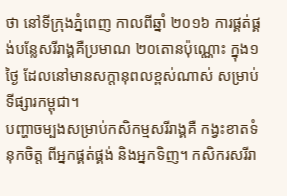ថា នៅទីក្រុងភ្នំពេញ កាលពីឆ្នាំ ២០១៦ ការផ្គត់ផ្គង់បន្លែសរីរាង្គគឺប្រមាណ ២០តោនប៉ុណ្ណោះ ក្នុង១ថ្ងៃ ដែលនៅមានសក្តានុពលខ្ពស់ណាស់ សម្រាប់ទីផ្សារកម្ពុជា។
បញ្ហាចម្បងសម្រាប់កសិកម្មសរីរាង្គគឺ កង្វះខាតទំនុកចិត្ត ពីអ្នកផ្គត់ផ្គង់ និងអ្នកទិញ។ កសិករសរីរា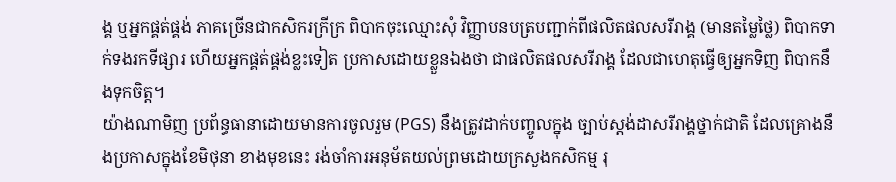ង្គ ឬអ្នកផ្គត់ផ្គង់ ភាគច្រើនជាកសិករក្រីក្រ ពិបាកចុះឈ្មោះសុំ វិញ្ញាបនបត្របញ្ជាក់ពីផលិតផលសរីរាង្គ (មានតម្លៃថ្លៃ) ពិបាកទាក់ទងរកទីផ្សារ ហើយអ្នកផ្គត់ផ្គង់ខ្លះទៀត ប្រកាសដោយខ្លួនឯងថា ជាផលិតផលសរីរាង្គ ដែលជាហេតុធ្វើឲ្យអ្នកទិញ ពិបាកនឹងទុកចិត្ត។
យ៉ាងណាមិញ ប្រព័ន្ធធានាដោយមានការចូលរួម (PGS) នឹងត្រូវដាក់បញ្ចូលក្នុង ច្បាប់ស្តង់ដាសរីរាង្គថ្នាក់ជាតិ ដែលគ្រោងនឹងប្រកាសក្នុងខែមិថុនា ខាងមុខនេះ រង់ចាំការអនុម័តយល់ព្រមដោយក្រសួងកសិកម្ម រុ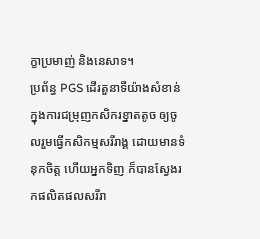ក្ខាប្រមាញ់ និងនេសាទ។
ប្រព័ន្ធ PGS ដើរតួនាទីយ៉ាងសំខាន់ក្នុងការជម្រុញកសិករខ្នាតតូច ឲ្យចូលរួមធ្វើកសិកម្មសរីរាង្គ ដោយមានទំនុកចិត្ត ហើយអ្នកទិញ ក៏បានស្វែងរកផលិតផលសរីរា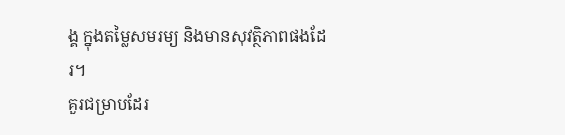ង្គ ក្នុងតម្លៃសមរម្យ និងមានសុវត្ថិភាពផងដែរ។
គួរជម្រាបដែរ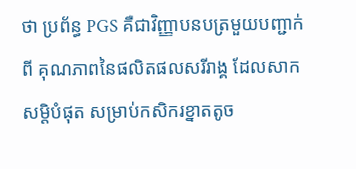ថា ប្រព័ន្ធ PGS គឺជាវិញ្ញាបនបត្រមួយបញ្ជាក់ពី គុណភាពនៃផលិតផលសរីរាង្គ ដែលសាកសម្តិបំផុត សម្រាប់កសិករខ្នាតតូច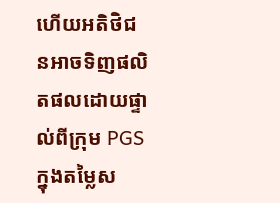ហើយអតិថិជនអាចទិញផលិតផលដោយផ្ទាល់ពីក្រុម PGS ក្នុងតម្លៃស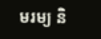មរម្យ និ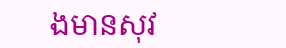ងមានសុវ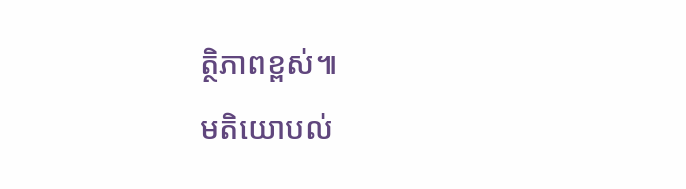ត្ថិភាពខ្ពស់៕
មតិយោបល់